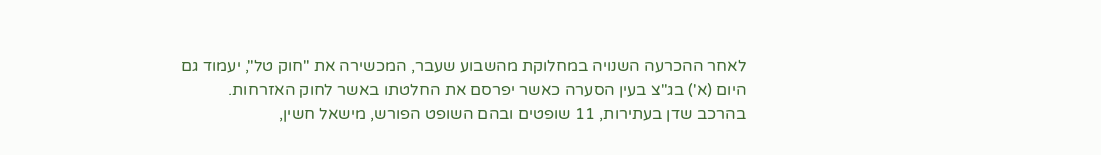לאחר ההכרעה השנויה במחלוקת מהשבוע שעבר, המכשירה את "חוק טל", יעמוד גם היום (א') בג"צ בעין הסערה כאשר יפרסם את החלטתו באשר לחוק האזרחות.
בהרכב שדן בעתירות, 11 שופטים ובהם השופט הפורש, מישאל חשין,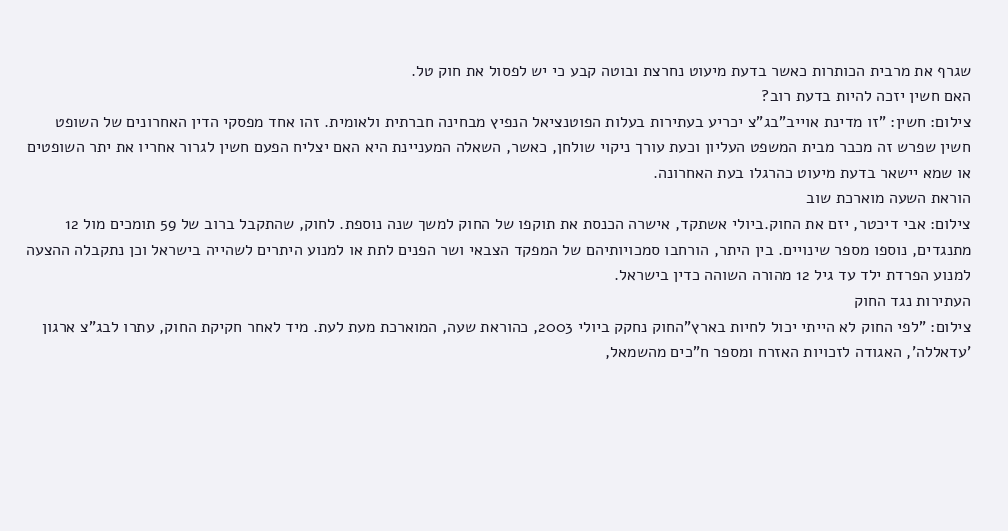שגרף את מרבית הכותרות כאשר בדעת מיעוט נחרצת ובוטה קבע כי יש לפסול את חוק טל.
האם חשין יזכה להיות בדעת רוב?
צילום: חשין: "זו מדינת אוייב"בג"צ יכריע בעתירות בעלות הפוטנציאל הנפיץ מבחינה חברתית ולאומית. זהו אחד מפסקי הדין האחרונים של השופט חשין שפרש זה מכבר מבית המשפט העליון וכעת עורך ניקוי שולחן, כאשר, השאלה המעניינת היא האם יצליח הפעם חשין לגרור אחריו את יתר השופטים או שמא יישאר בדעת מיעוט כהרגלו בעת האחרונה.
הוראת השעה מוארכת שוב
צילום: אבי דיכטר, יזם את החוק.ביולי אשתקד, אישרה הכנסת את תוקפו של החוק למשך שנה נוספת. לחוק, שהתקבל ברוב של 59 תומכים מול 12 מתנגדים, נוספו מספר שינויים. בין היתר, הורחבו סמכויותיהם של המפקד הצבאי ושר הפנים לתת או למנוע היתרים לשהייה בישראל וכן נתקבלה ההצעה למנוע הפרדת ילד עד גיל 12 מהורה השוהה כדין בישראל.
העתירות נגד החוק
צילום: "לפי החוק לא הייתי יכול לחיות בארץ"החוק נחקק ביולי 2003, כהוראת שעה, המוארכת מעת לעת. מיד לאחר חקיקת החוק, עתרו לבג"צ ארגון 'עדאללה', האגודה לזכויות האזרח ומספר ח"כים מהשמאל,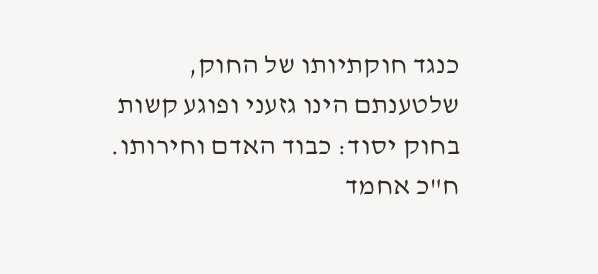כנגד חוקתיותו של החוק, שלטענתם הינו גזעני ופוגע קשות בחוק יסוד: כבוד האדם וחירותו.
ח"כ אחמד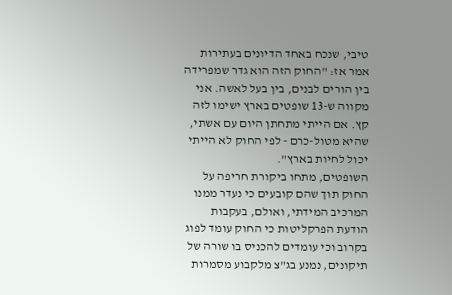טיבי, שנכח באחד הדיונים בעתירות אמר אז: "החוק הזה הוא גדר שמפרידה בין הורים לבנים, בין בעל לאשה. אני מקווה ש-13 שופטים בארץ ישימו לזה קץ. אם הייתי מתחתן היום עם אשתי, שהיא מטול-כרם - לפי החוק לא הייתי יכול לחיות בארץ".
השופטים, מתחו ביקורת חריפה על החוק תוך שהם קובעים כי נעדר ממנו המרכיב המידתי, ואולם, בעקבות הודעת הפרקליטות כי החוק עומד לפוג בקרוב וכי עומדים להכניס בו שורה של תיקונים, נמנע בג"צ מלקבוע מסמרות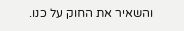והשאיר את החוק על כנו.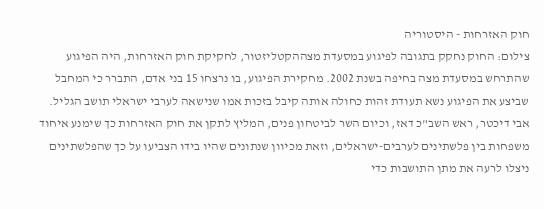חוק האזרחות - היסטוריה
צילום: החוק נחקק בתגובה לפיגוע במסעדת מצההקטליזטור, לחקיקת חוק האזרחות, היה הפיגוע שהתרחש במסעדת מצה בחיפה בשנת 2002. מחקירת הפיגוע, בו נרצחו 15 בני אדם, התברר כי המחבל שביצע את הפיגוע נשא תעודת זהות כחולה אותה קיבל בזכות אמו שנישאה לערבי ישראלי תושב הגליל.
אבי דיכטר, ראש השב"כ דאז, וכיום השר לביטחון פנים, המליץ לתקן את חוק האזרחות כך שימנע איחוד משפחות בין פלשתינים לערבים-ישראלים, וזאת מכיוון שנתונים שהיו בידו הצביעו על כך שהפלשתינים ניצלו לרעה את מתן התושבות כדי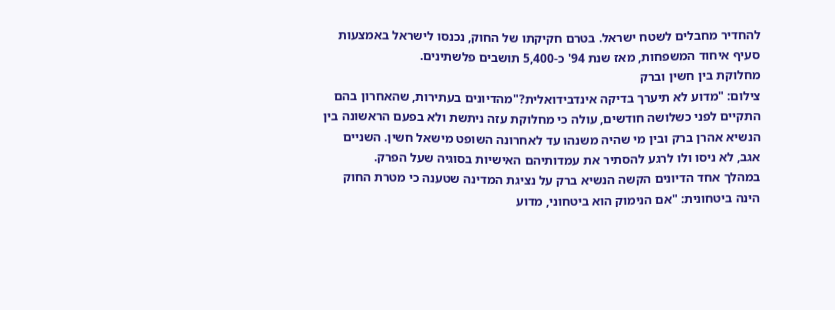להחדיר מחבלים לשטח ישראל. בטרם חקיקתו של החוק, נכנסו לישראל באמצעות סעיף איחוד המשפחות, מאז שנת 94' כ-5,400 תושבים פלשתינים.
מחלוקת בין חשין וברק
צילום: "מדוע לא תיערך בדיקה אינדבידואלית?"מהדיונים בעתירות, שהאחרון בהם התקיים לפני כשלושה חודשים, עולה כי מחלוקת עזה ניתשת ולא בפעם הראשונה בין הנשיא אהרן ברק ובין מי שהיה משנהו עד לאחרונה השופט מישאל חשין. השניים אגב, לא ניסו ולו לרגע להסתיר את עמדותיהם האישיות בסוגיה שעל הפרק.
במהלך אחד הדיונים הקשה הנשיא ברק על נציגת המדינה שטענה כי מטרת החוק הינה ביטחונית: "אם הנימוק הוא ביטחוני, מדוע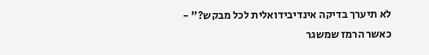לא תיערך בדיקה אינדיבידואלית לכל מבקש?" - כאשר הרמז שמשגר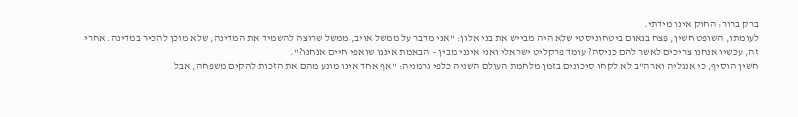ברק ברור: החוק אינו מידתי.
לעומתו, השופט חשין, פצח בנאום ביטחוניסטי שלא היה מבייש את בני אלון: "אני מדבר על ממשל אויב, ממשל שרוצה להשמיד את המדינה, שלא מוכן להכיר במדינה. אחרי זה, עכשיו אנחנו צריכים לאשר להם כניסה? עומד פרקליט ישראלי ואני אינני מבין – הבאמת איננו שואפי חיים אנחנו?".
חשין הוסיף, כי אנגליה וארה"ב לא לקחו סיכונים בזמן מלחמת העולם השניה כלפי גרמניה: "אף אחד אינו מונע מהם את הזכות להקים משפחה, אבל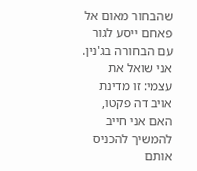שהבחור מאום אל פאחם ייסע לגור עם הבחורה בג'נין. אני שואל את עצמי: זו מדינת אויב דה פקטו, האם אני חייב להמשיך להכניס אותם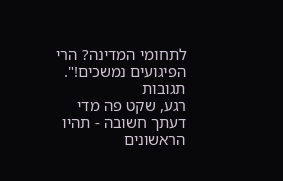לתחומי המדינה? הרי הפיגועים נמשכים!".
תגובות
רגע, שקט פה מדי
דעתך חשובה - תהיו הראשונים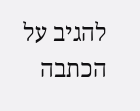להגיב על הכתבה